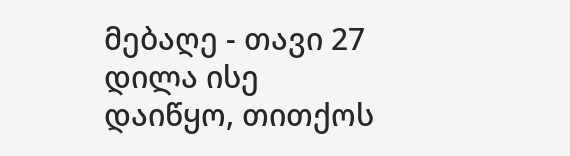მებაღე - თავი 27
დილა ისე დაიწყო, თითქოს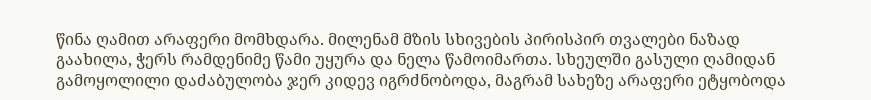წინა ღამით არაფერი მომხდარა. მილენამ მზის სხივების პირისპირ თვალები ნაზად გაახილა, ჭერს რამდენიმე წამი უყურა და ნელა წამოიმართა. სხეულში გასული ღამიდან გამოყოლილი დაძაბულობა ჯერ კიდევ იგრძნობოდა, მაგრამ სახეზე არაფერი ეტყობოდა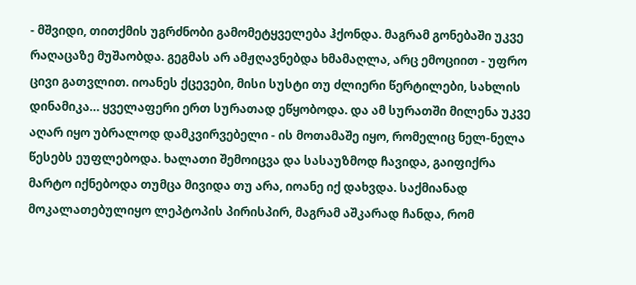- მშვიდი, თითქმის უგრძნობი გამომეტყველება ჰქონდა. მაგრამ გონებაში უკვე რაღაცაზე მუშაობდა. გეგმას არ ამჟღავნებდა ხმამაღლა, არც ემოციით - უფრო ცივი გათვლით. იოანეს ქცევები, მისი სუსტი თუ ძლიერი წერტილები, სახლის დინამიკა… ყველაფერი ერთ სურათად ეწყობოდა. და ამ სურათში მილენა უკვე აღარ იყო უბრალოდ დამკვირვებელი - ის მოთამაშე იყო, რომელიც ნელ-ნელა წესებს ეუფლებოდა. ხალათი შემოიცვა და სასაუზმოდ ჩავიდა, გაიფიქრა მარტო იქნებოდა თუმცა მივიდა თუ არა, იოანე იქ დახვდა. საქმიანად მოკალათებულიყო ლეპტოპის პირისპირ, მაგრამ აშკარად ჩანდა, რომ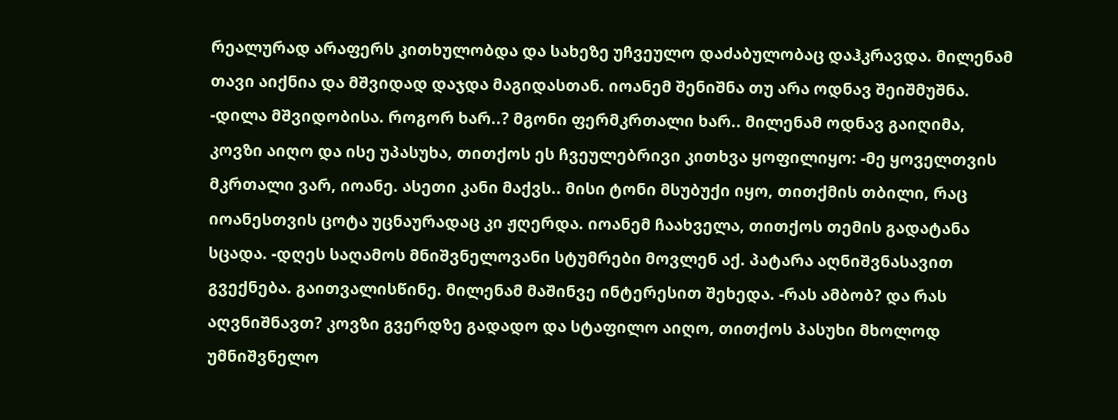რეალურად არაფერს კითხულობდა და სახეზე უჩვეულო დაძაბულობაც დაჰკრავდა. მილენამ თავი აიქნია და მშვიდად დაჯდა მაგიდასთან. იოანემ შენიშნა თუ არა ოდნავ შეიშმუშნა. -დილა მშვიდობისა. როგორ ხარ..? მგონი ფერმკრთალი ხარ.. მილენამ ოდნავ გაიღიმა, კოვზი აიღო და ისე უპასუხა, თითქოს ეს ჩვეულებრივი კითხვა ყოფილიყო: -მე ყოველთვის მკრთალი ვარ, იოანე. ასეთი კანი მაქვს.. მისი ტონი მსუბუქი იყო, თითქმის თბილი, რაც იოანესთვის ცოტა უცნაურადაც კი ჟღერდა. იოანემ ჩაახველა, თითქოს თემის გადატანა სცადა. -დღეს საღამოს მნიშვნელოვანი სტუმრები მოვლენ აქ. პატარა აღნიშვნასავით გვექნება. გაითვალისწინე. მილენამ მაშინვე ინტერესით შეხედა. -რას ამბობ? და რას აღვნიშნავთ? კოვზი გვერდზე გადადო და სტაფილო აიღო, თითქოს პასუხი მხოლოდ უმნიშვნელო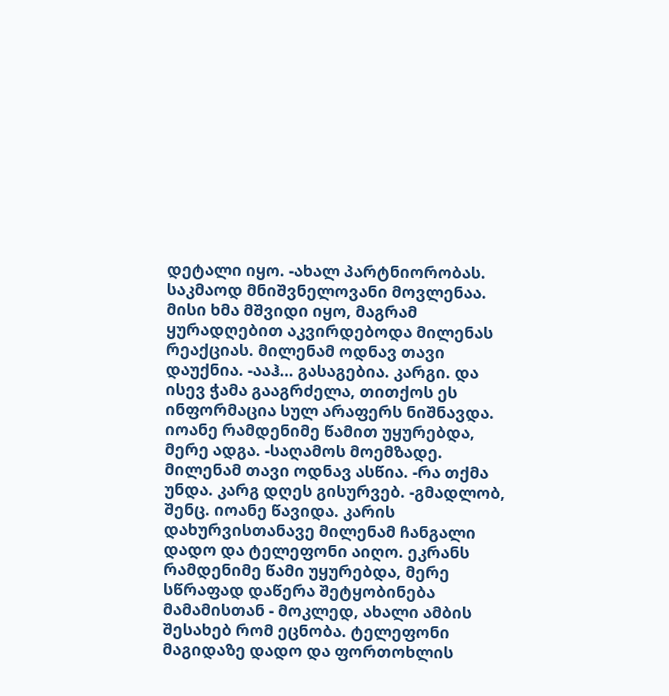დეტალი იყო. -ახალ პარტნიორობას. საკმაოდ მნიშვნელოვანი მოვლენაა. მისი ხმა მშვიდი იყო, მაგრამ ყურადღებით აკვირდებოდა მილენას რეაქციას. მილენამ ოდნავ თავი დაუქნია. -ააჰ… გასაგებია. კარგი. და ისევ ჭამა გააგრძელა, თითქოს ეს ინფორმაცია სულ არაფერს ნიშნავდა. იოანე რამდენიმე წამით უყურებდა, მერე ადგა. -საღამოს მოემზადე. მილენამ თავი ოდნავ ასწია. -რა თქმა უნდა. კარგ დღეს გისურვებ. -გმადლობ, შენც. იოანე წავიდა. კარის დახურვისთანავე მილენამ ჩანგალი დადო და ტელეფონი აიღო. ეკრანს რამდენიმე წამი უყურებდა, მერე სწრაფად დაწერა შეტყობინება მამამისთან - მოკლედ, ახალი ამბის შესახებ რომ ეცნობა. ტელეფონი მაგიდაზე დადო და ფორთოხლის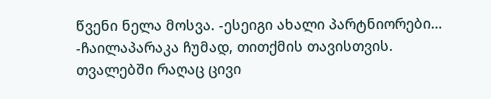წვენი ნელა მოსვა. -ესეიგი ახალი პარტნიორები… -ჩაილაპარაკა ჩუმად, თითქმის თავისთვის. თვალებში რაღაც ცივი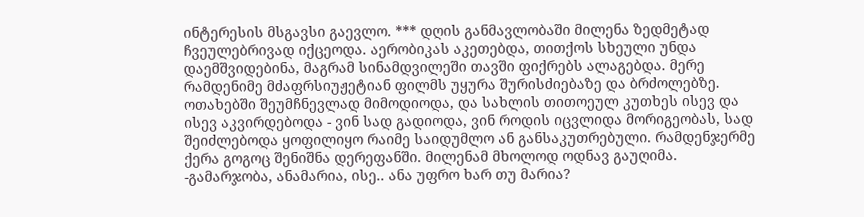ინტერესის მსგავსი გაევლო. *** დღის განმავლობაში მილენა ზედმეტად ჩვეულებრივად იქცეოდა. აერობიკას აკეთებდა, თითქოს სხეული უნდა დაემშვიდებინა, მაგრამ სინამდვილეში თავში ფიქრებს ალაგებდა. მერე რამდენიმე მძაფრსიუჟეტიან ფილმს უყურა შურისძიებაზე და ბრძოლებზე. ოთახებში შეუმჩნევლად მიმოდიოდა, და სახლის თითოეულ კუთხეს ისევ და ისევ აკვირდებოდა - ვინ სად გადიოდა, ვინ როდის იცვლიდა მორიგეობას, სად შეიძლებოდა ყოფილიყო რაიმე საიდუმლო ან განსაკუთრებული. რამდენჯერმე ქერა გოგოც შენიშნა დერეფანში. მილენამ მხოლოდ ოდნავ გაუღიმა. -გამარჯობა, ანამარია, ისე.. ანა უფრო ხარ თუ მარია?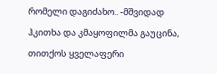რომელი დაგიძახო.. -მშვიდად ჰკითხა და კმაყოფილმა გაუცინა, თითქოს ყველაფერი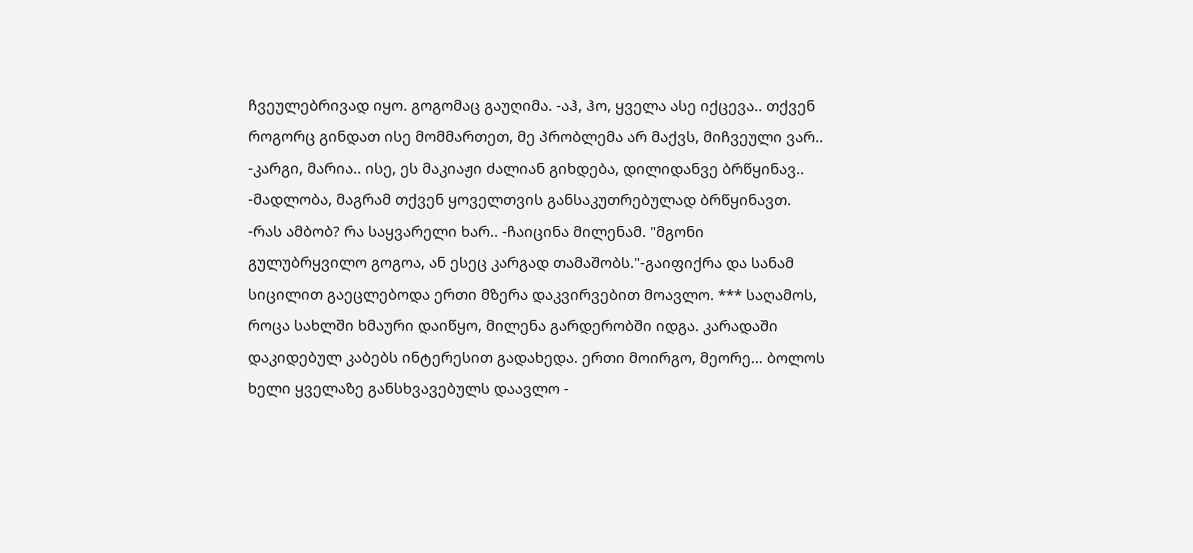ჩვეულებრივად იყო. გოგომაც გაუღიმა. -აჰ, ჰო, ყველა ასე იქცევა.. თქვენ როგორც გინდათ ისე მომმართეთ, მე პრობლემა არ მაქვს, მიჩვეული ვარ.. -კარგი, მარია.. ისე, ეს მაკიაჟი ძალიან გიხდება, დილიდანვე ბრწყინავ.. -მადლობა, მაგრამ თქვენ ყოველთვის განსაკუთრებულად ბრწყინავთ. -რას ამბობ? რა საყვარელი ხარ.. -ჩაიცინა მილენამ. "მგონი გულუბრყვილო გოგოა, ან ესეც კარგად თამაშობს."-გაიფიქრა და სანამ სიცილით გაეცლებოდა ერთი მზერა დაკვირვებით მოავლო. *** საღამოს, როცა სახლში ხმაური დაიწყო, მილენა გარდერობში იდგა. კარადაში დაკიდებულ კაბებს ინტერესით გადახედა. ერთი მოირგო, მეორე… ბოლოს ხელი ყველაზე განსხვავებულს დაავლო -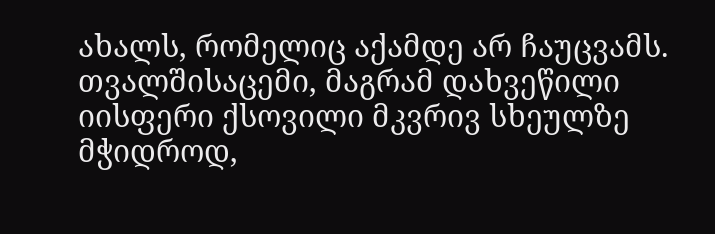ახალს, რომელიც აქამდე არ ჩაუცვამს. თვალშისაცემი, მაგრამ დახვეწილი იისფერი ქსოვილი მკვრივ სხეულზე მჭიდროდ,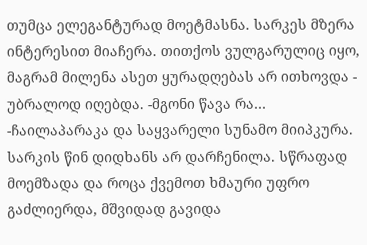თუმცა ელეგანტურად მოეტმასნა. სარკეს მზერა ინტერესით მიაჩერა. თითქოს ვულგარულიც იყო, მაგრამ მილენა ასეთ ყურადღებას არ ითხოვდა - უბრალოდ იღებდა. -მგონი წავა რა… -ჩაილაპარაკა და საყვარელი სუნამო მიიპკურა. სარკის წინ დიდხანს არ დარჩენილა. სწრაფად მოემზადა და როცა ქვემოთ ხმაური უფრო გაძლიერდა, მშვიდად გავიდა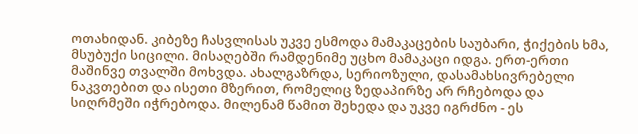ოთახიდან. კიბეზე ჩასვლისას უკვე ესმოდა მამაკაცების საუბარი, ჭიქების ხმა, მსუბუქი სიცილი. მისაღებში რამდენიმე უცხო მამაკაცი იდგა. ერთ-ერთი მაშინვე თვალში მოხვდა. ახალგაზრდა, სერიოზული, დასამახსივრებელი ნაკვთებით და ისეთი მზერით, რომელიც ზედაპირზე არ რჩებოდა და სიღრმეში იჭრებოდა. მილენამ წამით შეხედა და უკვე იგრძნო - ეს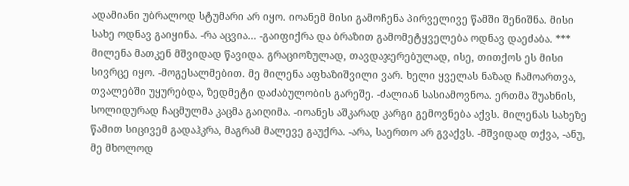ადამიანი უბრალოდ სტუმარი არ იყო. იოანემ მისი გამოჩენა პირველივე წამში შენიშნა. მისი სახე ოდნავ გაიყინა. -რა აცვია… -გაიფიქრა და ბრაზით გამომეტყველება ოდნავ დაეძაბა. *** მილენა მათკენ მშვიდად წავიდა. გრაციოზულად, თავდაჯერებულად, ისე, თითქოს ეს მისი სივრცე იყო. -მოგესალმებით. მე მილენა აფხაზიშვილი ვარ. ხელი ყველას ნაზად ჩამოართვა, თვალებში უყურებდა, ზედმეტი დაძაბულობის გარეშე. -ძალიან სასიამოვნოა. ერთმა შუახნის, სოლიდურად ჩაცმულმა კაცმა გაიღიმა. -იოანეს აშკარად კარგი გემოვნება აქვს. მილენას სახეზე წამით სიცივემ გადაჰკრა, მაგრამ მალევე გაუქრა. -არა, საერთო არ გვაქვს. -მშვიდად თქვა, -ანუ, მე მხოლოდ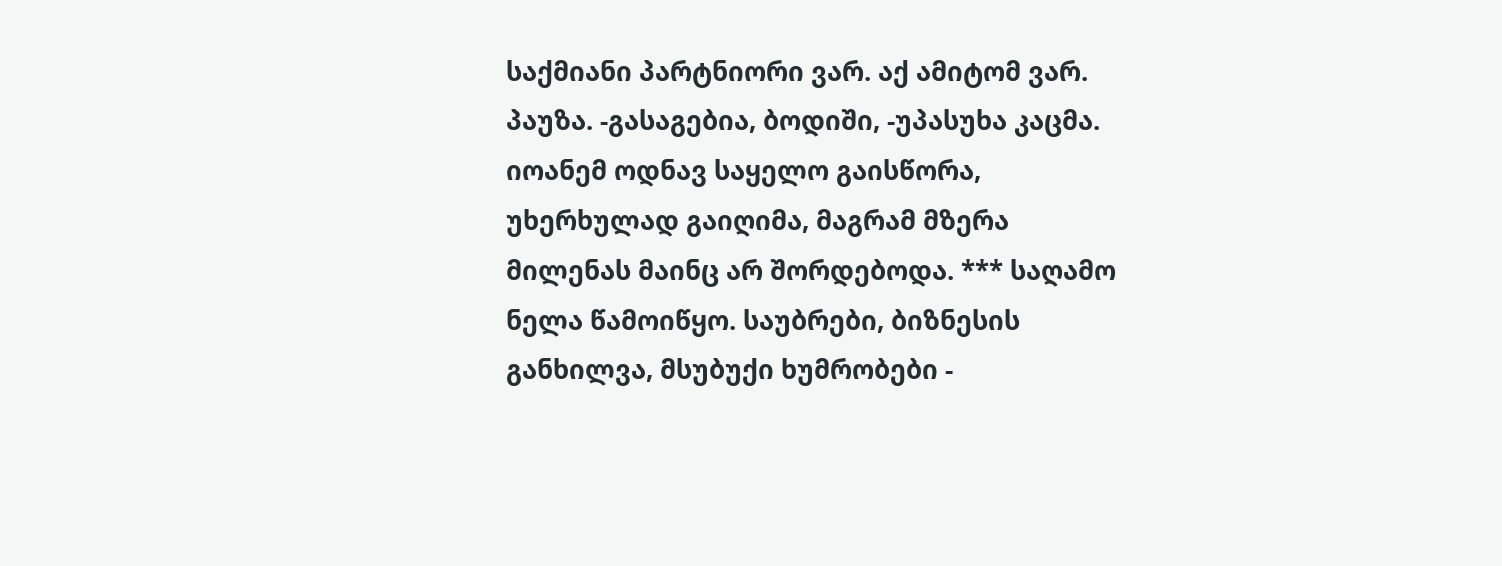საქმიანი პარტნიორი ვარ. აქ ამიტომ ვარ. პაუზა. -გასაგებია, ბოდიში, -უპასუხა კაცმა. იოანემ ოდნავ საყელო გაისწორა, უხერხულად გაიღიმა, მაგრამ მზერა მილენას მაინც არ შორდებოდა. *** საღამო ნელა წამოიწყო. საუბრები, ბიზნესის განხილვა, მსუბუქი ხუმრობები -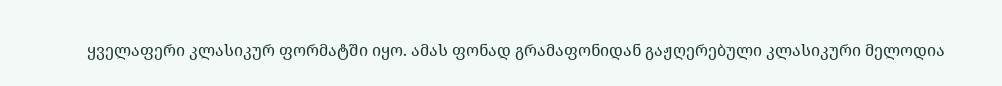ყველაფერი კლასიკურ ფორმატში იყო. ამას ფონად გრამაფონიდან გაჟღერებული კლასიკური მელოდია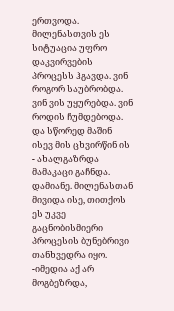ერთვოდა. მილენასთვის ეს სიტუაცია უფრო დაკვირვების პროცესს ჰგავდა. ვინ როგორ საუბრობდა. ვინ ვის უყურებდა. ვინ როდის ჩუმდებოდა. და სწორედ მაშინ ისევ მის ცხვირწინ ის - ახალგაზრდა მამაკაცი გაჩნდა. დამიანე. მილენასთან მივიდა ისე, თითქოს ეს უკვე გაცნობისმიერი პროცესის ბუნებრივი თანხვედრა იყო. -იმედია აქ არ მოგბეზრდა,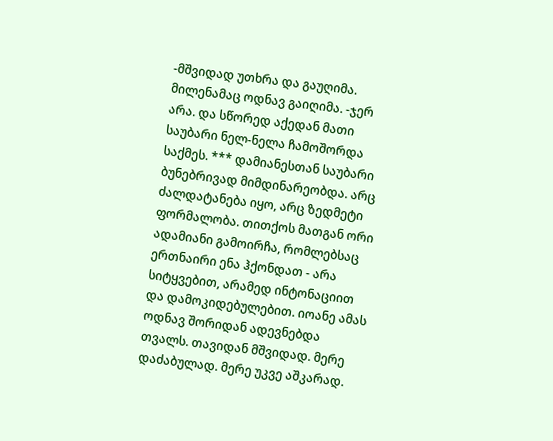-მშვიდად უთხრა და გაუღიმა. მილენამაც ოდნავ გაიღიმა. -ჯერ არა. და სწორედ აქედან მათი საუბარი ნელ-ნელა ჩამოშორდა საქმეს. *** დამიანესთან საუბარი ბუნებრივად მიმდინარეობდა. არც ძალდატანება იყო, არც ზედმეტი ფორმალობა. თითქოს მათგან ორი ადამიანი გამოირჩა, რომლებსაც ერთნაირი ენა ჰქონდათ - არა სიტყვებით, არამედ ინტონაციით და დამოკიდებულებით. იოანე ამას ოდნავ შორიდან ადევნებდა თვალს. თავიდან მშვიდად. მერე დაძაბულად. მერე უკვე აშკარად.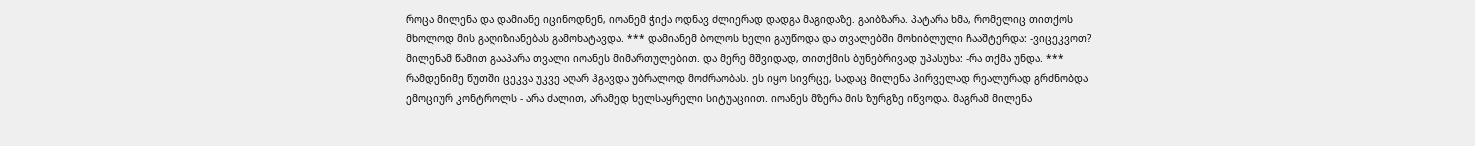როცა მილენა და დამიანე იცინოდნენ, იოანემ ჭიქა ოდნავ ძლიერად დადგა მაგიდაზე. გაიბზარა. პატარა ხმა, რომელიც თითქოს მხოლოდ მის გაღიზიანებას გამოხატავდა. *** დამიანემ ბოლოს ხელი გაუწოდა და თვალებში მოხიბლული ჩააშტერდა: -ვიცეკვოთ? მილენამ წამით გააპარა თვალი იოანეს მიმართულებით. და მერე მშვიდად, თითქმის ბუნებრივად უპასუხა: -რა თქმა უნდა. *** რამდენიმე წუთში ცეკვა უკვე აღარ ჰგავდა უბრალოდ მოძრაობას. ეს იყო სივრცე, სადაც მილენა პირველად რეალურად გრძნობდა ემოციურ კონტროლს - არა ძალით, არამედ ხელსაყრელი სიტუაციით. იოანეს მზერა მის ზურგზე იწვოდა. მაგრამ მილენა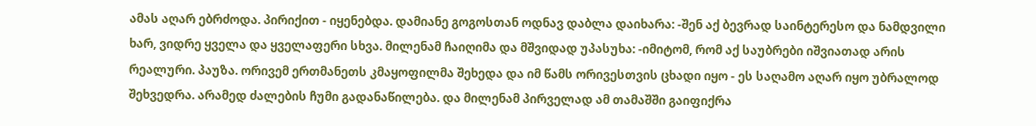ამას აღარ ებრძოდა. პირიქით - იყენებდა. დამიანე გოგოსთან ოდნავ დაბლა დაიხარა: -შენ აქ ბევრად საინტერესო და ნამდვილი ხარ, ვიდრე ყველა და ყველაფერი სხვა. მილენამ ჩაიღიმა და მშვიდად უპასუხა: -იმიტომ, რომ აქ საუბრები იშვიათად არის რეალური. პაუზა. ორივემ ერთმანეთს კმაყოფილმა შეხედა და იმ წამს ორივესთვის ცხადი იყო - ეს საღამო აღარ იყო უბრალოდ შეხვედრა. არამედ ძალების ჩუმი გადანაწილება. და მილენამ პირველად ამ თამაშში გაიფიქრა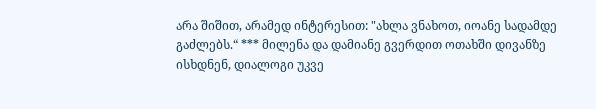არა შიშით, არამედ ინტერესით: "ახლა ვნახოთ, იოანე სადამდე გაძლებს.“ *** მილენა და დამიანე გვერდით ოთახში დივანზე ისხდნენ, დიალოგი უკვე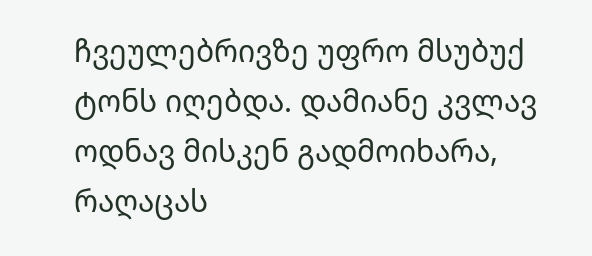ჩვეულებრივზე უფრო მსუბუქ ტონს იღებდა. დამიანე კვლავ ოდნავ მისკენ გადმოიხარა, რაღაცას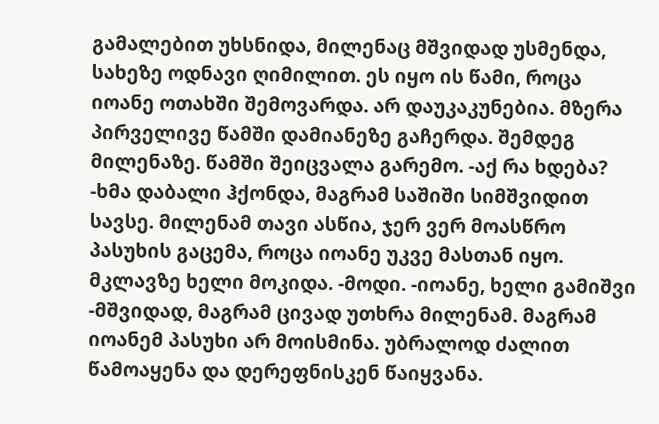გამალებით უხსნიდა, მილენაც მშვიდად უსმენდა, სახეზე ოდნავი ღიმილით. ეს იყო ის წამი, როცა იოანე ოთახში შემოვარდა. არ დაუკაკუნებია. მზერა პირველივე წამში დამიანეზე გაჩერდა. შემდეგ მილენაზე. წამში შეიცვალა გარემო. -აქ რა ხდება? -ხმა დაბალი ჰქონდა, მაგრამ საშიში სიმშვიდით სავსე. მილენამ თავი ასწია, ჯერ ვერ მოასწრო პასუხის გაცემა, როცა იოანე უკვე მასთან იყო. მკლავზე ხელი მოკიდა. -მოდი. -იოანე, ხელი გამიშვი -მშვიდად, მაგრამ ცივად უთხრა მილენამ. მაგრამ იოანემ პასუხი არ მოისმინა. უბრალოდ ძალით წამოაყენა და დერეფნისკენ წაიყვანა.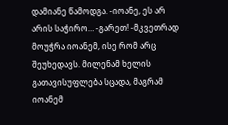დამიანე წამოდგა. -იოანე, ეს არ არის საჭირო… -გარეთ! -მკვეთრად მოუჭრა იოანემ, ისე რომ არც შეუხედავს. მილენამ ხელის გათავისუფლება სცადა, მაგრამ იოანემ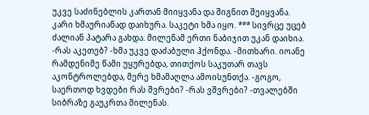უკვე საძინებლის კართან მიიყვანა და შიგნით შეიყვანა. კარი ხმაურიანად დაიხურა. საკეტი ხმა იყო. *** სივრცე უცებ ძალიან პატარა გახდა. მილენამ ერთი ნაბიჯით უკან დაიხია. -რას აკეთებ? -ხმა უკვე დაძაბული ჰქონდა. -მითხარი. იოანე რამდენიმე წამი უყურებდა, თითქოს საკუთარ თავს აკონტროლებდა, მერე ხმამაღლა ამოისუნთქა. -გოგო, საერთოდ ხვდები რას შვრები? -რას ვშვრები? -თვალებში სიბრაზე გაუკრთა მილენას.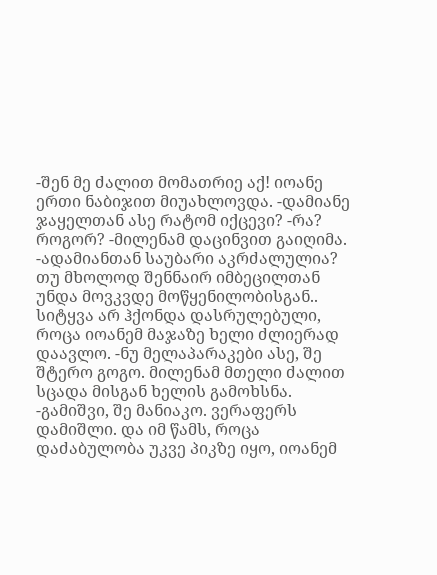-შენ მე ძალით მომათრიე აქ! იოანე ერთი ნაბიჯით მიუახლოვდა. -დამიანე ჯაყელთან ასე რატომ იქცევი? -რა? როგორ? -მილენამ დაცინვით გაიღიმა. -ადამიანთან საუბარი აკრძალულია? თუ მხოლოდ შენნაირ იმბეცილთან უნდა მოვკვდე მოწყენილობისგან.. სიტყვა არ ჰქონდა დასრულებული, როცა იოანემ მაჯაზე ხელი ძლიერად დაავლო. -ნუ მელაპარაკები ასე, შე შტერო გოგო. მილენამ მთელი ძალით სცადა მისგან ხელის გამოხსნა. -გამიშვი, შე მანიაკო. ვერაფერს დამიშლი. და იმ წამს, როცა დაძაბულობა უკვე პიკზე იყო, იოანემ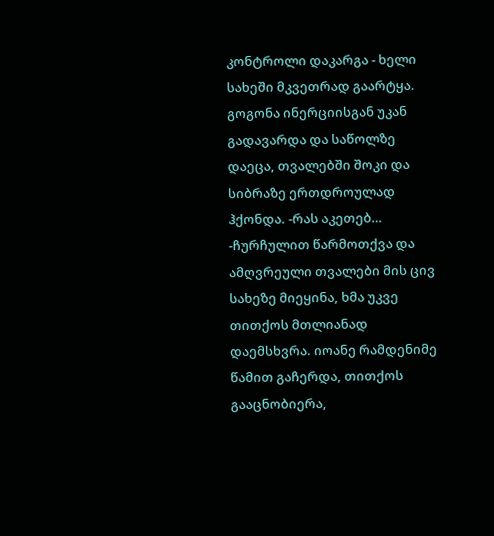კონტროლი დაკარგა - ხელი სახეში მკვეთრად გაარტყა. გოგონა ინერციისგან უკან გადავარდა და საწოლზე დაეცა, თვალებში შოკი და სიბრაზე ერთდროულად ჰქონდა. -რას აკეთებ… -ჩურჩულით წარმოთქვა და ამღვრეული თვალები მის ცივ სახეზე მიეყინა, ხმა უკვე თითქოს მთლიანად დაემსხვრა. იოანე რამდენიმე წამით გაჩერდა, თითქოს გააცნობიერა,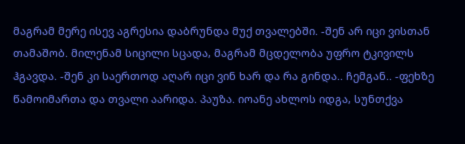მაგრამ მერე ისევ აგრესია დაბრუნდა მუქ თვალებში. -შენ არ იცი ვისთან თამაშობ. მილენამ სიცილი სცადა, მაგრამ მცდელობა უფრო ტკივილს ჰგავდა. -შენ კი საერთოდ აღარ იცი ვინ ხარ და რა გინდა.. ჩემგან.. -ფეხზე წამოიმართა და თვალი აარიდა. პაუზა. იოანე ახლოს იდგა, სუნთქვა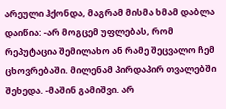არეული ჰქონდა, მაგრამ მისმა ხმამ დაბლა დაიწია: -არ მოგცემ უფლებას, რომ რეპუტაცია შემილახო ან რამე შეცვალო ჩემ ცხოვრებაში. მილენამ პირდაპირ თვალებში შეხედა. -მაშინ გამიშვი. არ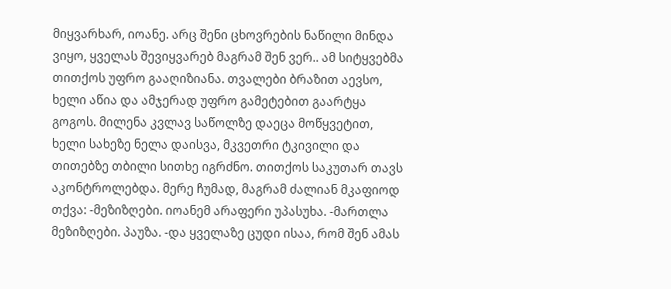მიყვარხარ, იოანე. არც შენი ცხოვრების ნაწილი მინდა ვიყო, ყველას შევიყვარებ მაგრამ შენ ვერ.. ამ სიტყვებმა თითქოს უფრო გააღიზიანა. თვალები ბრაზით აევსო, ხელი აწია და ამჯერად უფრო გამეტებით გაარტყა გოგოს. მილენა კვლავ საწოლზე დაეცა მოწყვეტით, ხელი სახეზე ნელა დაისვა, მკვეთრი ტკივილი და თითებზე თბილი სითხე იგრძნო. თითქოს საკუთარ თავს აკონტროლებდა. მერე ჩუმად, მაგრამ ძალიან მკაფიოდ თქვა: -მეზიზღები. იოანემ არაფერი უპასუხა. -მართლა მეზიზღები. პაუზა. -და ყველაზე ცუდი ისაა, რომ შენ ამას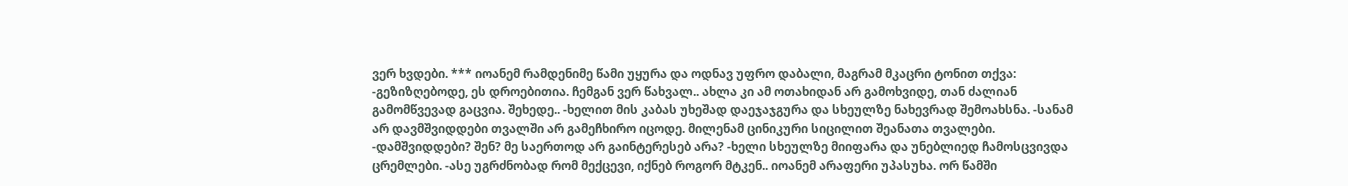ვერ ხვდები. *** იოანემ რამდენიმე წამი უყურა და ოდნავ უფრო დაბალი, მაგრამ მკაცრი ტონით თქვა: -გეზიზღებოდე, ეს დროებითია. ჩემგან ვერ წახვალ.. ახლა კი ამ ოთახიდან არ გამოხვიდე, თან ძალიან გამომწვევად გაცვია. შეხედე.. -ხელით მის კაბას უხეშად დაეჯაჯგურა და სხეულზე ნახევრად შემოახსნა. -სანამ არ დავმშვიდდები თვალში არ გამეჩხირო იცოდე. მილენამ ცინიკური სიცილით შეანათა თვალები. -დამშვიდდები? შენ? მე საერთოდ არ გაინტერესებ არა? -ხელი სხეულზე მიიფარა და უნებლიედ ჩამოსცვივდა ცრემლები. -ასე უგრძნობად რომ მექცევი, იქნებ როგორ მტკენ.. იოანემ არაფერი უპასუხა. ორ წამში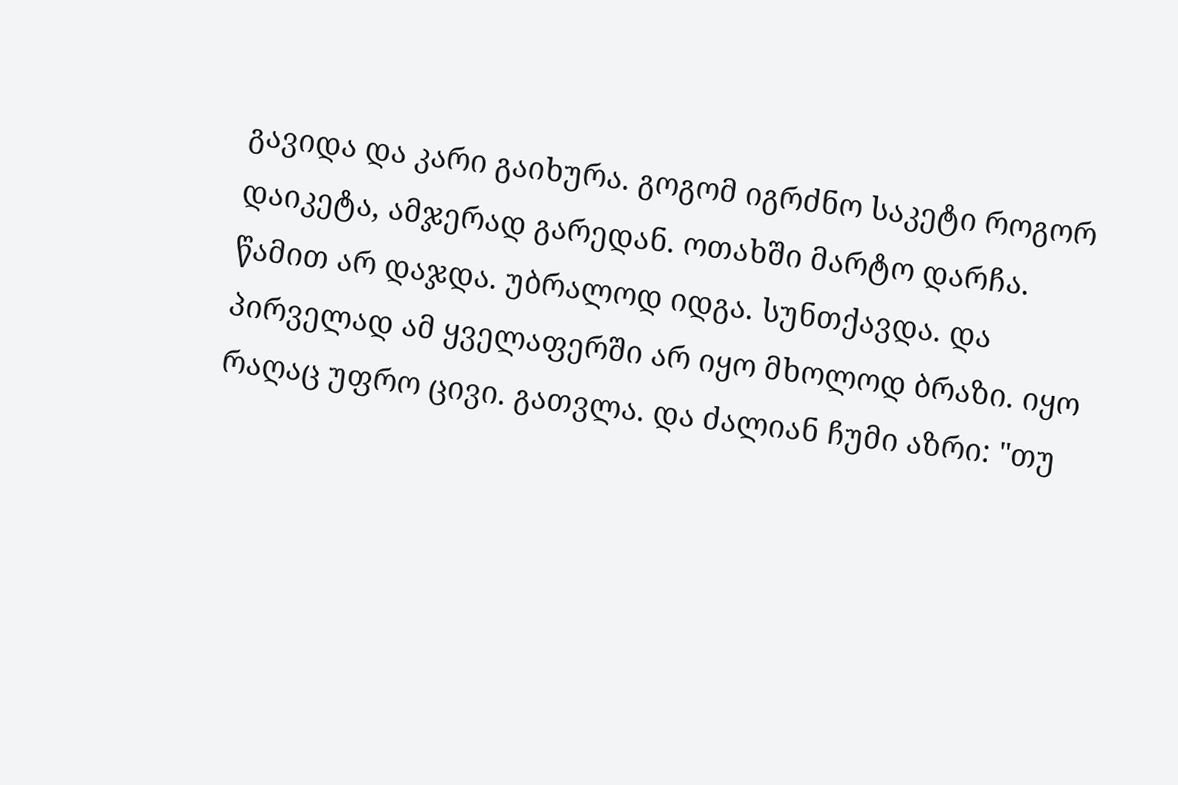გავიდა და კარი გაიხურა. გოგომ იგრძნო საკეტი როგორ დაიკეტა, ამჯერად გარედან. ოთახში მარტო დარჩა. წამით არ დაჯდა. უბრალოდ იდგა. სუნთქავდა. და პირველად ამ ყველაფერში არ იყო მხოლოდ ბრაზი. იყო რაღაც უფრო ცივი. გათვლა. და ძალიან ჩუმი აზრი: "თუ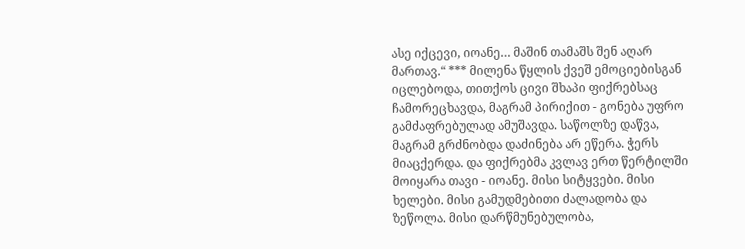ასე იქცევი, იოანე… მაშინ თამაშს შენ აღარ მართავ.“ *** მილენა წყლის ქვეშ ემოციებისგან იცლებოდა, თითქოს ცივი შხაპი ფიქრებსაც ჩამორეცხავდა, მაგრამ პირიქით - გონება უფრო გამძაფრებულად ამუშავდა. საწოლზე დაწვა, მაგრამ გრძნობდა დაძინება არ ეწერა. ჭერს მიაცქერდა. და ფიქრებმა კვლავ ერთ წერტილში მოიყარა თავი - იოანე. მისი სიტყვები. მისი ხელები. მისი გამუდმებითი ძალადობა და ზეწოლა. მისი დარწმუნებულობა,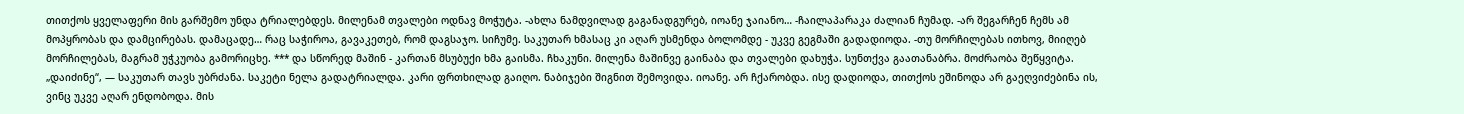თითქოს ყველაფერი მის გარშემო უნდა ტრიალებდეს. მილენამ თვალები ოდნავ მოჭუტა. -ახლა ნამდვილად გაგანადგურებ, იოანე ჯაიანო… -ჩაილაპარაკა ძალიან ჩუმად. -არ შეგარჩენ ჩემს ამ მოპყრობას და დამცირებას. დამაცადე… რაც საჭიროა, გავაკეთებ, რომ დაგსაჯო. სიჩუმე. საკუთარ ხმასაც კი აღარ უსმენდა ბოლომდე - უკვე გეგმაში გადადიოდა. -თუ მორჩილებას ითხოვ, მიიღებ მორჩილებას, მაგრამ უჭკუობა გამორიცხე. *** და სწორედ მაშინ - კართან მსუბუქი ხმა გაისმა. ჩხაკუნი. მილენა მაშინვე გაინაბა და თვალები დახუჭა. სუნთქვა გაათანაბრა. მოძრაობა შეწყვიტა. „დაიძინე“, — საკუთარ თავს უბრძანა. საკეტი ნელა გადატრიალდა. კარი ფრთხილად გაიღო. ნაბიჯები შიგნით შემოვიდა. იოანე. არ ჩქარობდა. ისე დადიოდა, თითქოს ეშინოდა არ გაეღვიძებინა ის, ვინც უკვე აღარ ენდობოდა. მის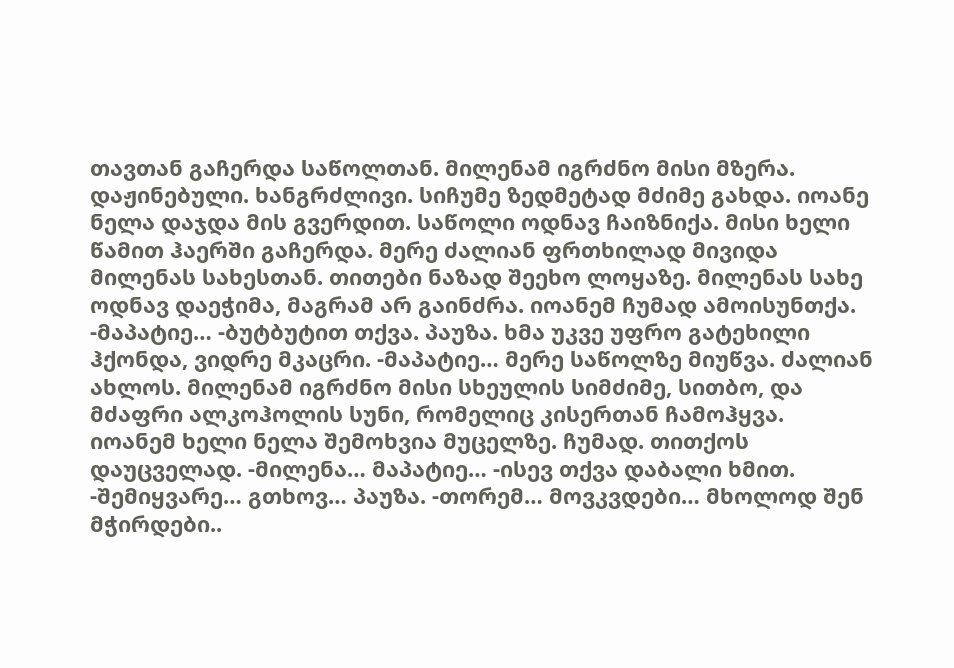თავთან გაჩერდა საწოლთან. მილენამ იგრძნო მისი მზერა. დაჟინებული. ხანგრძლივი. სიჩუმე ზედმეტად მძიმე გახდა. იოანე ნელა დაჯდა მის გვერდით. საწოლი ოდნავ ჩაიზნიქა. მისი ხელი წამით ჰაერში გაჩერდა. მერე ძალიან ფრთხილად მივიდა მილენას სახესთან. თითები ნაზად შეეხო ლოყაზე. მილენას სახე ოდნავ დაეჭიმა, მაგრამ არ გაინძრა. იოანემ ჩუმად ამოისუნთქა. -მაპატიე… -ბუტბუტით თქვა. პაუზა. ხმა უკვე უფრო გატეხილი ჰქონდა, ვიდრე მკაცრი. -მაპატიე… მერე საწოლზე მიუწვა. ძალიან ახლოს. მილენამ იგრძნო მისი სხეულის სიმძიმე, სითბო, და მძაფრი ალკოჰოლის სუნი, რომელიც კისერთან ჩამოჰყვა. იოანემ ხელი ნელა შემოხვია მუცელზე. ჩუმად. თითქოს დაუცველად. -მილენა… მაპატიე… -ისევ თქვა დაბალი ხმით. -შემიყვარე… გთხოვ… პაუზა. -თორემ… მოვკვდები… მხოლოდ შენ მჭირდები..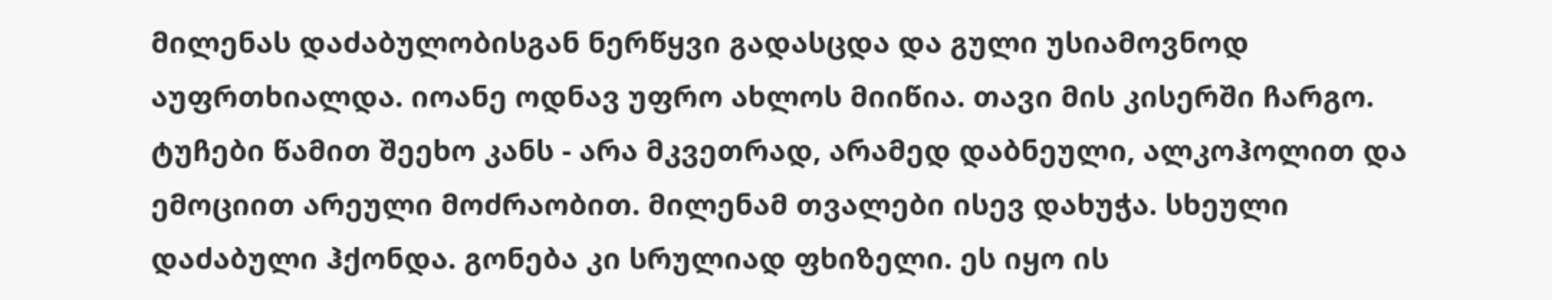მილენას დაძაბულობისგან ნერწყვი გადასცდა და გული უსიამოვნოდ აუფრთხიალდა. იოანე ოდნავ უფრო ახლოს მიიწია. თავი მის კისერში ჩარგო. ტუჩები წამით შეეხო კანს - არა მკვეთრად, არამედ დაბნეული, ალკოჰოლით და ემოციით არეული მოძრაობით. მილენამ თვალები ისევ დახუჭა. სხეული დაძაბული ჰქონდა. გონება კი სრულიად ფხიზელი. ეს იყო ის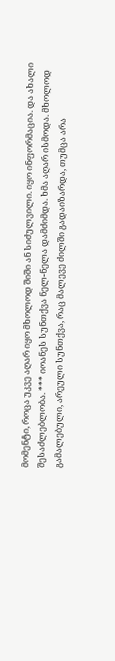მომენტი, როცა უკვე აღარ იყო მხოლოდ შიში ან სიძულვილი. იყო ინფორმაცია. და ახალი შესაძლებლობა. *** იოანეს სუნთქვა ნელ-ნელა დამძიმდა. ხმა აღარ ისმოდა. მხოლოდ გამალებული, არეული სუნთქვა, რაც მალევე ძილში გადაიზარდა, თუმცა არა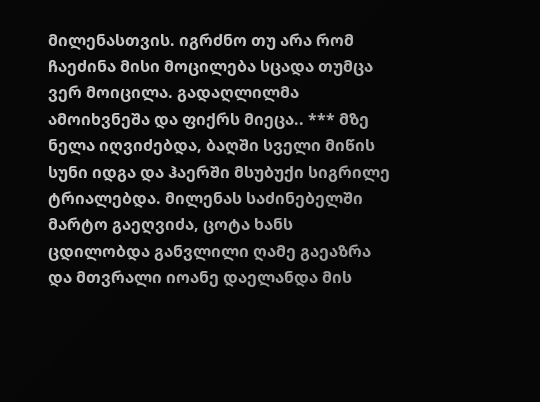მილენასთვის. იგრძნო თუ არა რომ ჩაეძინა მისი მოცილება სცადა თუმცა ვერ მოიცილა. გადაღლილმა ამოიხვნეშა და ფიქრს მიეცა.. *** მზე ნელა იღვიძებდა, ბაღში სველი მიწის სუნი იდგა და ჰაერში მსუბუქი სიგრილე ტრიალებდა. მილენას საძინებელში მარტო გაეღვიძა, ცოტა ხანს ცდილობდა განვლილი ღამე გაეაზრა და მთვრალი იოანე დაელანდა მის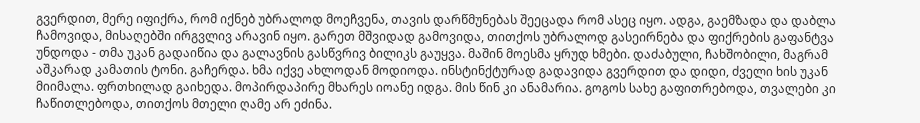გვერდით, მერე იფიქრა, რომ იქნებ უბრალოდ მოეჩვენა, თავის დარწმუნებას შეეცადა რომ ასეც იყო. ადგა, გაემზადა და დაბლა ჩამოვიდა, მისაღებში ირგვლივ არავინ იყო. გარეთ მშვიდად გამოვიდა, თითქოს უბრალოდ გასეირნება და ფიქრების გაფანტვა უნდოდა - თმა უკან გადაიწია და გალავნის გასწვრივ ბილიკს გაუყვა. მაშინ მოესმა ყრუდ ხმები. დაძაბული, ჩახშობილი, მაგრამ აშკარად კამათის ტონი. გაჩერდა. ხმა იქვე ახლოდან მოდიოდა. ინსტინქტურად გადავიდა გვერდით და დიდი, ძველი ხის უკან მიიმალა. ფრთხილად გაიხედა. მოპირდაპირე მხარეს იოანე იდგა. მის წინ კი ანამარია. გოგოს სახე გაფითრებოდა, თვალები კი ჩაწითლებოდა, თითქოს მთელი ღამე არ ეძინა.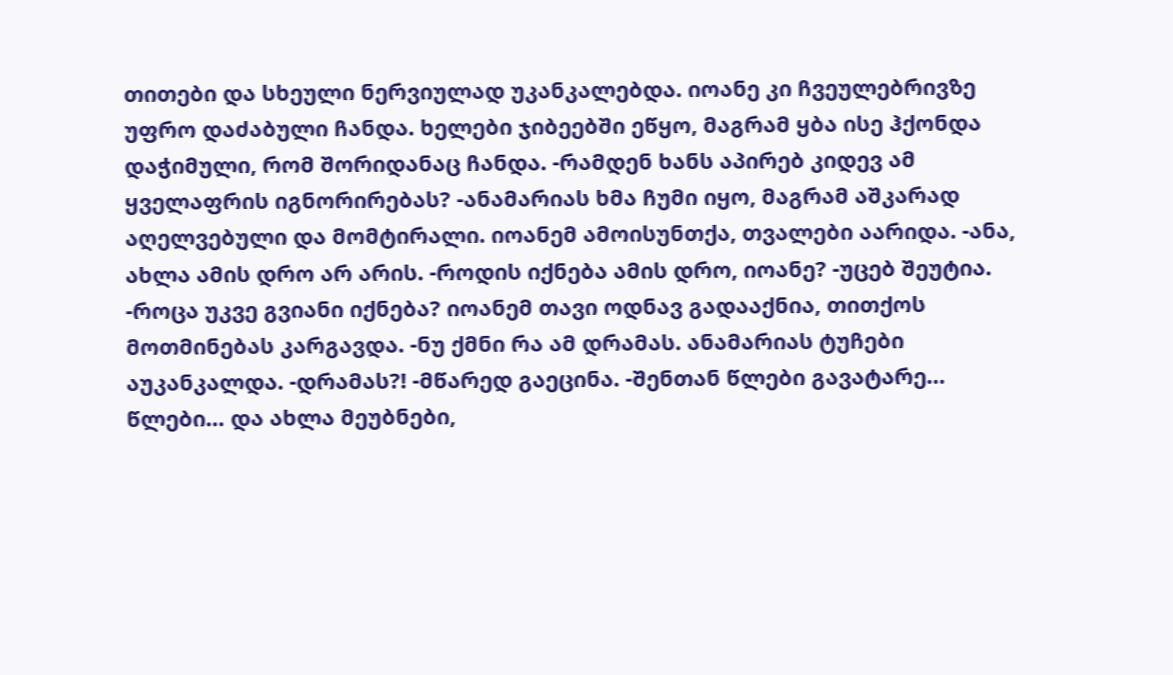თითები და სხეული ნერვიულად უკანკალებდა. იოანე კი ჩვეულებრივზე უფრო დაძაბული ჩანდა. ხელები ჯიბეებში ეწყო, მაგრამ ყბა ისე ჰქონდა დაჭიმული, რომ შორიდანაც ჩანდა. -რამდენ ხანს აპირებ კიდევ ამ ყველაფრის იგნორირებას? -ანამარიას ხმა ჩუმი იყო, მაგრამ აშკარად აღელვებული და მომტირალი. იოანემ ამოისუნთქა, თვალები აარიდა. -ანა, ახლა ამის დრო არ არის. -როდის იქნება ამის დრო, იოანე? -უცებ შეუტია. -როცა უკვე გვიანი იქნება? იოანემ თავი ოდნავ გადააქნია, თითქოს მოთმინებას კარგავდა. -ნუ ქმნი რა ამ დრამას. ანამარიას ტუჩები აუკანკალდა. -დრამას?! -მწარედ გაეცინა. -შენთან წლები გავატარე… წლები… და ახლა მეუბნები,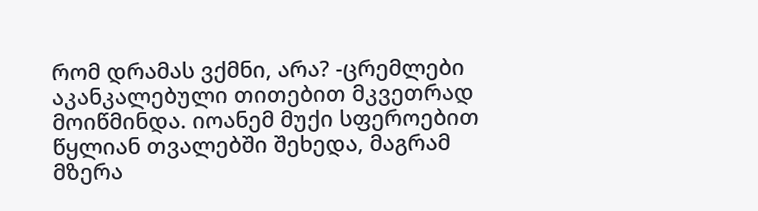რომ დრამას ვქმნი, არა? -ცრემლები აკანკალებული თითებით მკვეთრად მოიწმინდა. იოანემ მუქი სფეროებით წყლიან თვალებში შეხედა, მაგრამ მზერა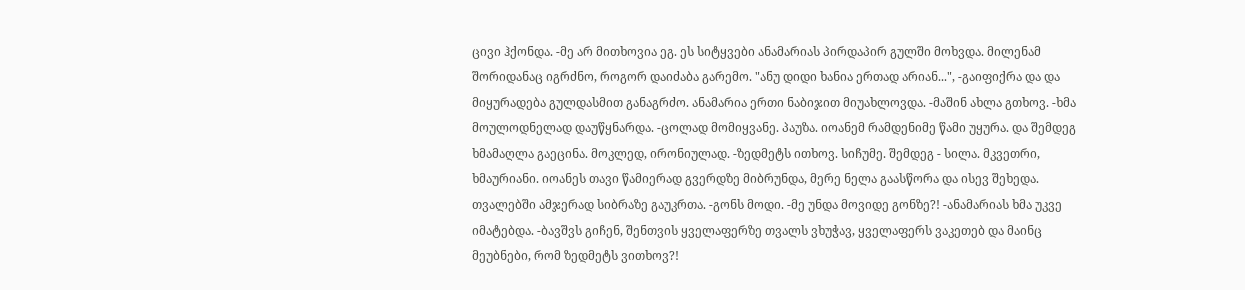ცივი ჰქონდა. -მე არ მითხოვია ეგ. ეს სიტყვები ანამარიას პირდაპირ გულში მოხვდა. მილენამ შორიდანაც იგრძნო, როგორ დაიძაბა გარემო. "ანუ დიდი ხანია ერთად არიან...", -გაიფიქრა და და მიყურადება გულდასმით განაგრძო. ანამარია ერთი ნაბიჯით მიუახლოვდა. -მაშინ ახლა გთხოვ. -ხმა მოულოდნელად დაუწყნარდა. -ცოლად მომიყვანე. პაუზა. იოანემ რამდენიმე წამი უყურა. და შემდეგ ხმამაღლა გაეცინა. მოკლედ, ირონიულად. -ზედმეტს ითხოვ. სიჩუმე. შემდეგ - სილა. მკვეთრი, ხმაურიანი. იოანეს თავი წამიერად გვერდზე მიბრუნდა, მერე ნელა გაასწორა და ისევ შეხედა. თვალებში ამჯერად სიბრაზე გაუკრთა. -გონს მოდი. -მე უნდა მოვიდე გონზე?! -ანამარიას ხმა უკვე იმატებდა. -ბავშვს გიჩენ, შენთვის ყველაფერზე თვალს ვხუჭავ, ყველაფერს ვაკეთებ და მაინც მეუბნები, რომ ზედმეტს ვითხოვ?!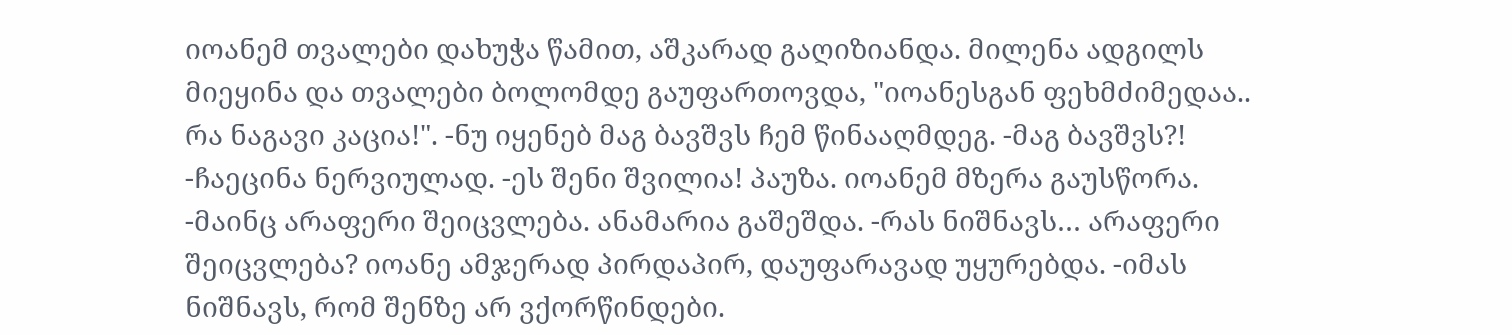იოანემ თვალები დახუჭა წამით, აშკარად გაღიზიანდა. მილენა ადგილს მიეყინა და თვალები ბოლომდე გაუფართოვდა, "იოანესგან ფეხმძიმედაა.. რა ნაგავი კაცია!". -ნუ იყენებ მაგ ბავშვს ჩემ წინააღმდეგ. -მაგ ბავშვს?! -ჩაეცინა ნერვიულად. -ეს შენი შვილია! პაუზა. იოანემ მზერა გაუსწორა. -მაინც არაფერი შეიცვლება. ანამარია გაშეშდა. -რას ნიშნავს… არაფერი შეიცვლება? იოანე ამჯერად პირდაპირ, დაუფარავად უყურებდა. -იმას ნიშნავს, რომ შენზე არ ვქორწინდები.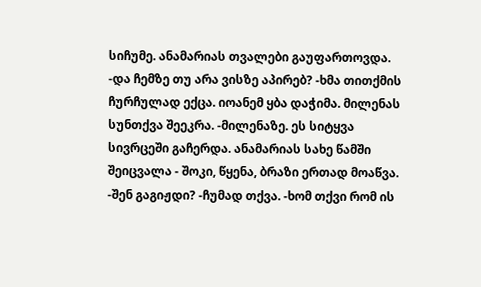სიჩუმე. ანამარიას თვალები გაუფართოვდა. -და ჩემზე თუ არა ვისზე აპირებ? -ხმა თითქმის ჩურჩულად ექცა. იოანემ ყბა დაჭიმა. მილენას სუნთქვა შეეკრა. -მილენაზე. ეს სიტყვა სივრცეში გაჩერდა. ანამარიას სახე წამში შეიცვალა - შოკი, წყენა, ბრაზი ერთად მოაწვა. -შენ გაგიჟდი? -ჩუმად თქვა. -ხომ თქვი რომ ის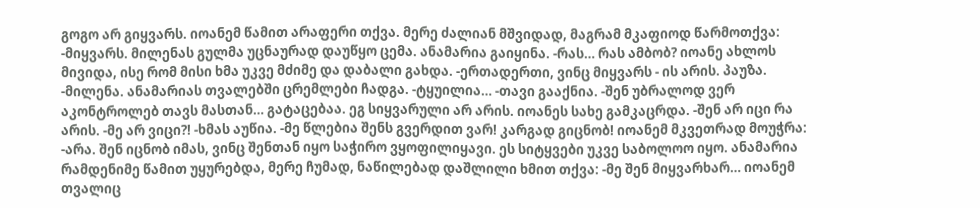გოგო არ გიყვარს. იოანემ წამით არაფერი თქვა. მერე ძალიან მშვიდად, მაგრამ მკაფიოდ წარმოთქვა: -მიყვარს. მილენას გულმა უცნაურად დაუწყო ცემა. ანამარია გაიყინა. -რას… რას ამბობ? იოანე ახლოს მივიდა, ისე რომ მისი ხმა უკვე მძიმე და დაბალი გახდა. -ერთადერთი, ვინც მიყვარს - ის არის. პაუზა. -მილენა. ანამარიას თვალებში ცრემლები ჩადგა. -ტყუილია… -თავი გააქნია. -შენ უბრალოდ ვერ აკონტროლებ თავს მასთან… გატაცებაა. ეგ სიყვარული არ არის. იოანეს სახე გამკაცრდა. -შენ არ იცი რა არის. -მე არ ვიცი?! -ხმას აუწია. -მე წლებია შენს გვერდით ვარ! კარგად გიცნობ! იოანემ მკვეთრად მოუჭრა: -არა. შენ იცნობ იმას, ვინც შენთან იყო საჭირო ვყოფილიყავი. ეს სიტყვები უკვე საბოლოო იყო. ანამარია რამდენიმე წამით უყურებდა, მერე ჩუმად, ნაწილებად დაშლილი ხმით თქვა: -მე შენ მიყვარხარ… იოანემ თვალიც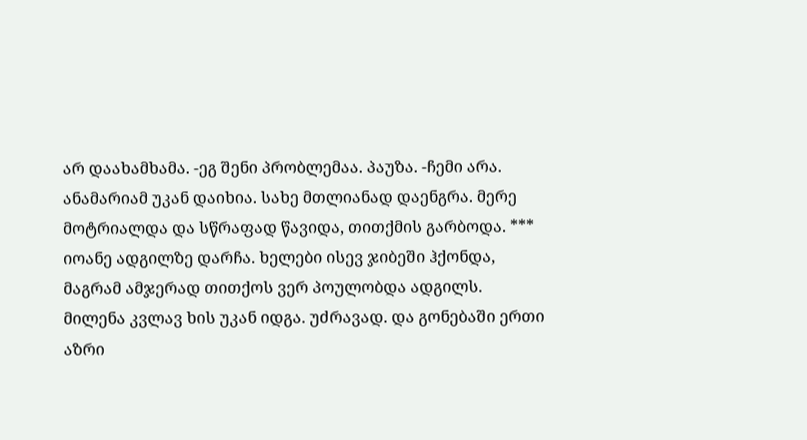არ დაახამხამა. -ეგ შენი პრობლემაა. პაუზა. -ჩემი არა. ანამარიამ უკან დაიხია. სახე მთლიანად დაენგრა. მერე მოტრიალდა და სწრაფად წავიდა, თითქმის გარბოდა. *** იოანე ადგილზე დარჩა. ხელები ისევ ჯიბეში ჰქონდა, მაგრამ ამჯერად თითქოს ვერ პოულობდა ადგილს. მილენა კვლავ ხის უკან იდგა. უძრავად. და გონებაში ერთი აზრი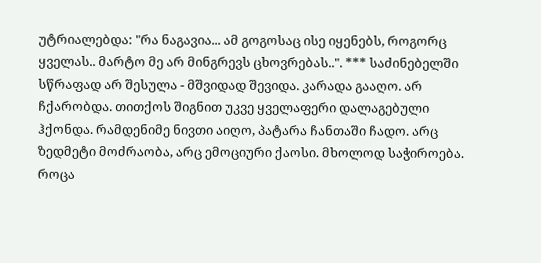უტრიალებდა: "რა ნაგავია... ამ გოგოსაც ისე იყენებს, როგორც ყველას.. მარტო მე არ მინგრევს ცხოვრებას..". *** საძინებელში სწრაფად არ შესულა - მშვიდად შევიდა. კარადა გააღო. არ ჩქარობდა. თითქოს შიგნით უკვე ყველაფერი დალაგებული ჰქონდა. რამდენიმე ნივთი აიღო, პატარა ჩანთაში ჩადო. არც ზედმეტი მოძრაობა, არც ემოციური ქაოსი. მხოლოდ საჭიროება. როცა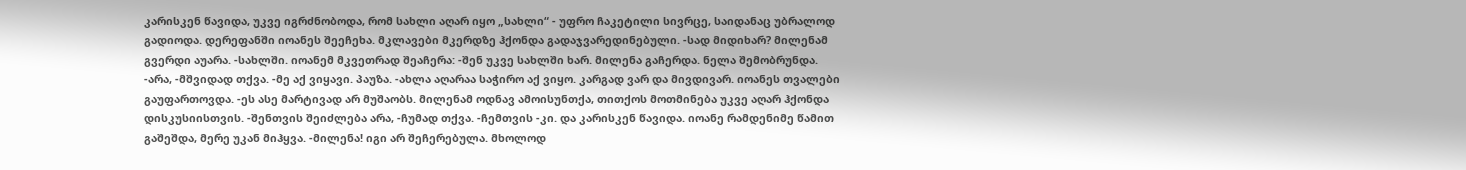კარისკენ წავიდა, უკვე იგრძნობოდა, რომ სახლი აღარ იყო „სახლი“ - უფრო ჩაკეტილი სივრცე, საიდანაც უბრალოდ გადიოდა. დერეფანში იოანეს შეეჩეხა. მკლავები მკერდზე ჰქონდა გადაჯვარედინებული. -სად მიდიხარ? მილენამ გვერდი აუარა. -სახლში. იოანემ მკვეთრად შეაჩერა: -შენ უკვე სახლში ხარ. მილენა გაჩერდა. ნელა შემობრუნდა. -არა, -მშვიდად თქვა. -მე აქ ვიყავი. პაუზა. -ახლა აღარაა საჭირო აქ ვიყო. კარგად ვარ და მივდივარ. იოანეს თვალები გაუფართოვდა. -ეს ასე მარტივად არ მუშაობს. მილენამ ოდნავ ამოისუნთქა, თითქოს მოთმინება უკვე აღარ ჰქონდა დისკუსიისთვის. -შენთვის შეიძლება არა, -ჩუმად თქვა. -ჩემთვის -კი. და კარისკენ წავიდა. იოანე რამდენიმე წამით გაშეშდა, მერე უკან მიჰყვა. -მილენა! იგი არ შეჩერებულა. მხოლოდ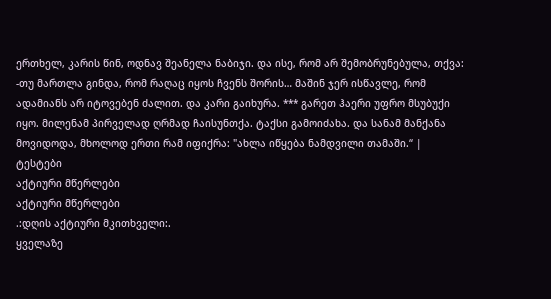ერთხელ, კარის წინ, ოდნავ შეანელა ნაბიჯი. და ისე, რომ არ შემობრუნებულა, თქვა: -თუ მართლა გინდა, რომ რაღაც იყოს ჩვენს შორის… მაშინ ჯერ ისწავლე, რომ ადამიანს არ იტოვებენ ძალით. და კარი გაიხურა. *** გარეთ ჰაერი უფრო მსუბუქი იყო. მილენამ პირველად ღრმად ჩაისუნთქა. ტაქსი გამოიძახა. და სანამ მანქანა მოვიდოდა, მხოლოდ ერთი რამ იფიქრა: "ახლა იწყება ნამდვილი თამაში.“ |
ტესტები
აქტიური მწერლები
აქტიური მწერლები
.:დღის აქტიური მკითხველი:.
ყველაზე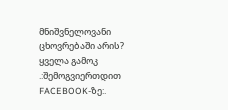მნიშვნელოვანი ცხოვრებაში არის?
ყველა გამოკ
.:შემოგვიერთდით FACEBOOK-ზე:.